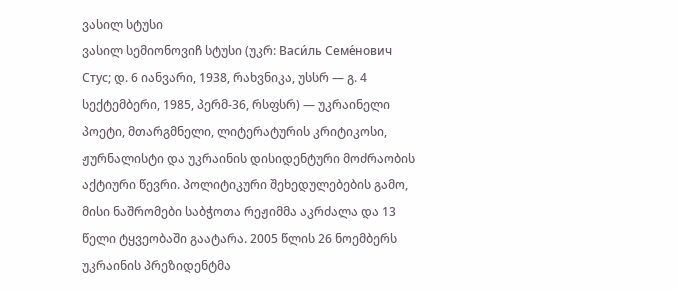ვასილ სტუსი
ვასილ სემიონოვიჩ სტუსი (უკრ: Васи́ль Семе́нович Стус; დ. 6 იანვარი, 1938, რახვნიკა, უსსრ ― გ. 4 სექტემბერი, 1985, პერმ-36, რსფსრ) ― უკრაინელი პოეტი, მთარგმნელი, ლიტერატურის კრიტიკოსი, ჟურნალისტი და უკრაინის დისიდენტური მოძრაობის აქტიური წევრი. პოლიტიკური შეხედულებების გამო, მისი ნაშრომები საბჭოთა რეჟიმმა აკრძალა და 13 წელი ტყვეობაში გაატარა. 2005 წლის 26 ნოემბერს უკრაინის პრეზიდენტმა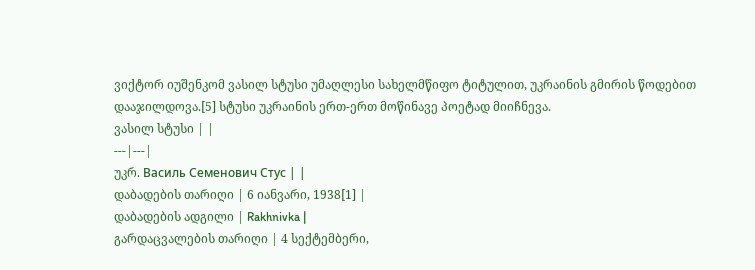ვიქტორ იუშენკომ ვასილ სტუსი უმაღლესი სახელმწიფო ტიტულით, უკრაინის გმირის წოდებით დააჯილდოვა.[5] სტუსი უკრაინის ერთ-ერთ მოწინავე პოეტად მიიჩნევა.
ვასილ სტუსი | |
---|---|
უკრ. Василь Семенович Стус | |
დაბადების თარიღი | 6 იანვარი, 1938[1] |
დაბადების ადგილი | Rakhnivka |
გარდაცვალების თარიღი | 4 სექტემბერი,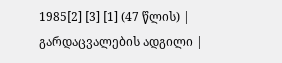1985[2] [3] [1] (47 წლის) |
გარდაცვალების ადგილი |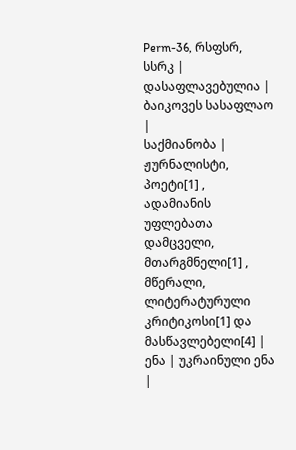Perm-36, რსფსრ, სსრკ |
დასაფლავებულია | ბაიკოვეს სასაფლაო |
საქმიანობა | ჟურნალისტი, პოეტი[1] , ადამიანის უფლებათა დამცველი, მთარგმნელი[1] , მწერალი, ლიტერატურული კრიტიკოსი[1] და მასწავლებელი[4] |
ენა | უკრაინული ენა |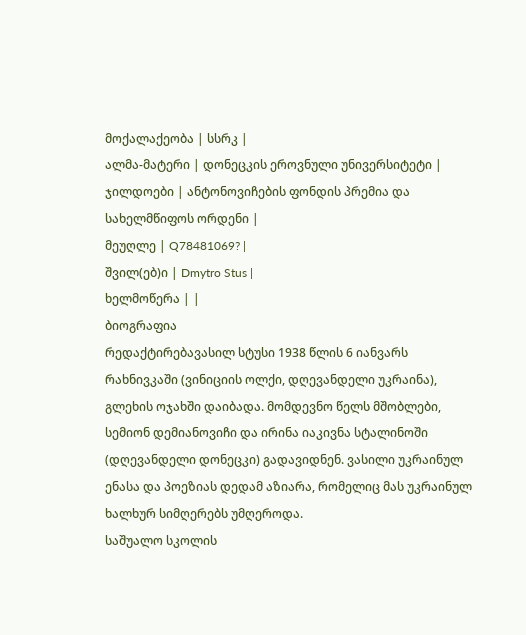მოქალაქეობა | სსრკ |
ალმა-მატერი | დონეცკის ეროვნული უნივერსიტეტი |
ჯილდოები | ანტონოვიჩების ფონდის პრემია და სახელმწიფოს ორდენი |
მეუღლე | Q78481069? |
შვილ(ებ)ი | Dmytro Stus |
ხელმოწერა | |
ბიოგრაფია
რედაქტირებავასილ სტუსი 1938 წლის 6 იანვარს რახნივკაში (ვინიციის ოლქი, დღევანდელი უკრაინა), გლეხის ოჯახში დაიბადა. მომდევნო წელს მშობლები, სემიონ დემიანოვიჩი და ირინა იაკივნა სტალინოში (დღევანდელი დონეცკი) გადავიდნენ. ვასილი უკრაინულ ენასა და პოეზიას დედამ აზიარა, რომელიც მას უკრაინულ ხალხურ სიმღერებს უმღეროდა.
საშუალო სკოლის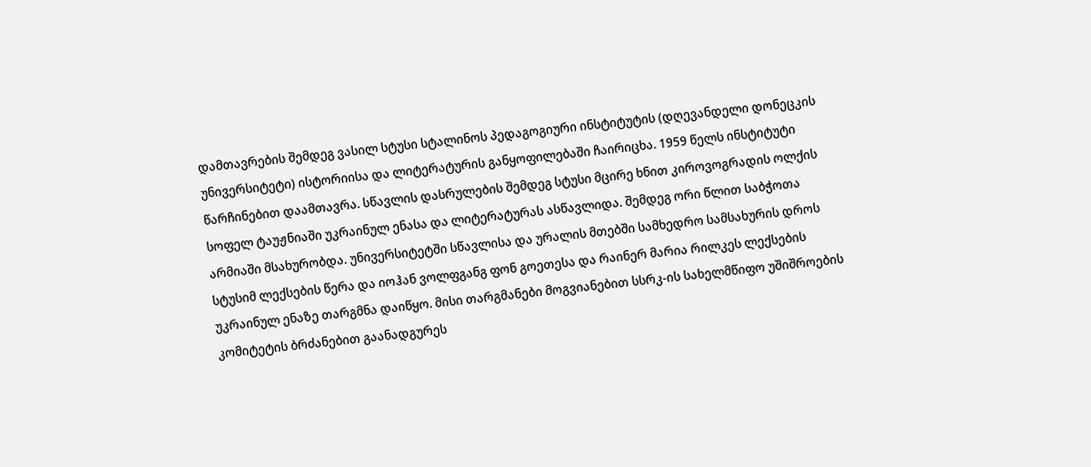დამთავრების შემდეგ ვასილ სტუსი სტალინოს პედაგოგიური ინსტიტუტის (დღევანდელი დონეცკის უნივერსიტეტი) ისტორიისა და ლიტერატურის განყოფილებაში ჩაირიცხა. 1959 წელს ინსტიტუტი წარჩინებით დაამთავრა. სწავლის დასრულების შემდეგ სტუსი მცირე ხნით კიროვოგრადის ოლქის სოფელ ტაუჟნიაში უკრაინულ ენასა და ლიტერატურას ასწავლიდა. შემდეგ ორი წლით საბჭოთა არმიაში მსახურობდა. უნივერსიტეტში სწავლისა და ურალის მთებში სამხედრო სამსახურის დროს სტუსიმ ლექსების წერა და იოჰან ვოლფგანგ ფონ გოეთესა და რაინერ მარია რილკეს ლექსების უკრაინულ ენაზე თარგმნა დაიწყო. მისი თარგმანები მოგვიანებით სსრკ-ის სახელმწიფო უშიშროების კომიტეტის ბრძანებით გაანადგურეს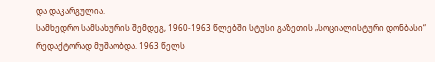და დაკარგულია.
სამხედრო სამსახურის შემდეგ, 1960-1963 წლებში სტუსი გაზეთის „სოციალისტური დონბასი“ რედაქტორად მუშაობდა. 1963 წელს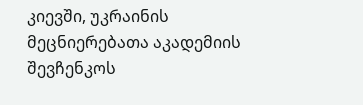კიევში, უკრაინის მეცნიერებათა აკადემიის შევჩენკოს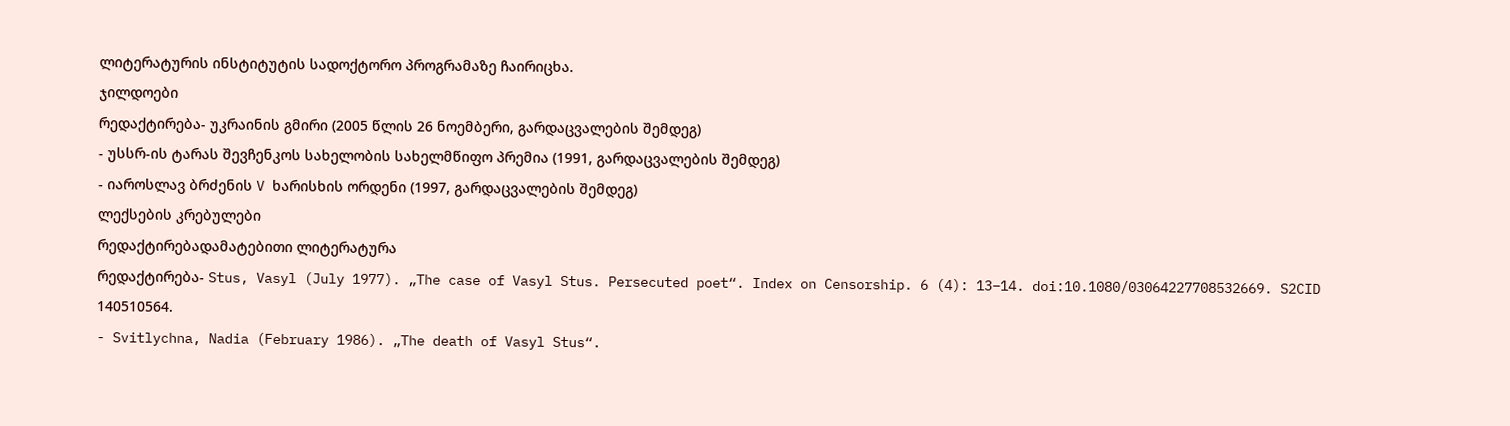ლიტერატურის ინსტიტუტის სადოქტორო პროგრამაზე ჩაირიცხა.
ჯილდოები
რედაქტირება- უკრაინის გმირი (2005 წლის 26 ნოემბერი, გარდაცვალების შემდეგ)
- უსსრ-ის ტარას შევჩენკოს სახელობის სახელმწიფო პრემია (1991, გარდაცვალების შემდეგ)
- იაროსლავ ბრძენის V ხარისხის ორდენი (1997, გარდაცვალების შემდეგ)
ლექსების კრებულები
რედაქტირებადამატებითი ლიტერატურა
რედაქტირება- Stus, Vasyl (July 1977). „The case of Vasyl Stus. Persecuted poet“. Index on Censorship. 6 (4): 13–14. doi:10.1080/03064227708532669. S2CID 140510564.
- Svitlychna, Nadia (February 1986). „The death of Vasyl Stus“.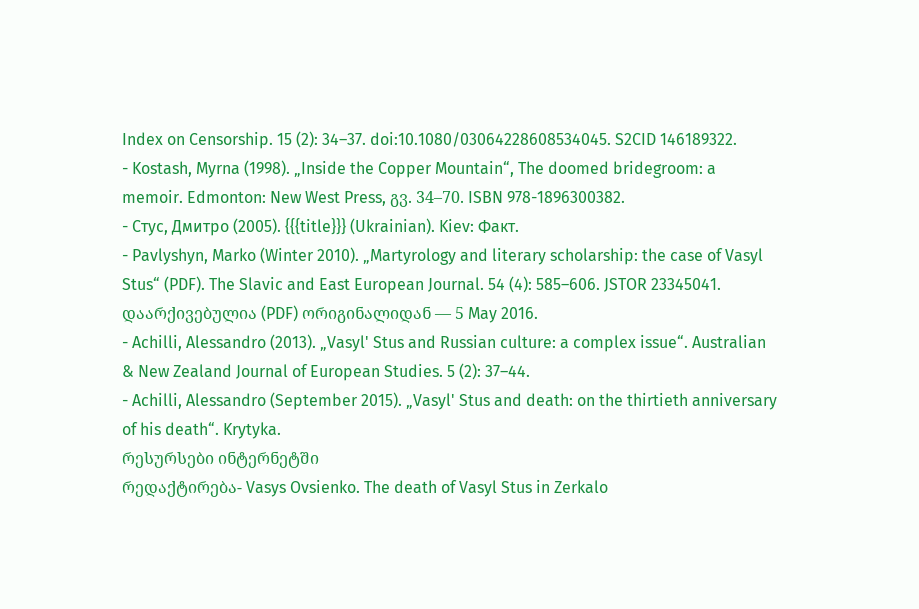Index on Censorship. 15 (2): 34–37. doi:10.1080/03064228608534045. S2CID 146189322.
- Kostash, Myrna (1998). „Inside the Copper Mountain“, The doomed bridegroom: a memoir. Edmonton: New West Press, გვ. 34–70. ISBN 978-1896300382.
- Стус, Дмитро (2005). {{{title}}} (Ukrainian). Kiev: Факт.
- Pavlyshyn, Marko (Winter 2010). „Martyrology and literary scholarship: the case of Vasyl Stus“ (PDF). The Slavic and East European Journal. 54 (4): 585–606. JSTOR 23345041. დაარქივებულია (PDF) ორიგინალიდან — 5 May 2016.
- Achilli, Alessandro (2013). „Vasyl' Stus and Russian culture: a complex issue“. Australian & New Zealand Journal of European Studies. 5 (2): 37–44.
- Achilli, Alessandro (September 2015). „Vasyl' Stus and death: on the thirtieth anniversary of his death“. Krytyka.
რესურსები ინტერნეტში
რედაქტირება- Vasys Ovsienko. The death of Vasyl Stus in Zerkalo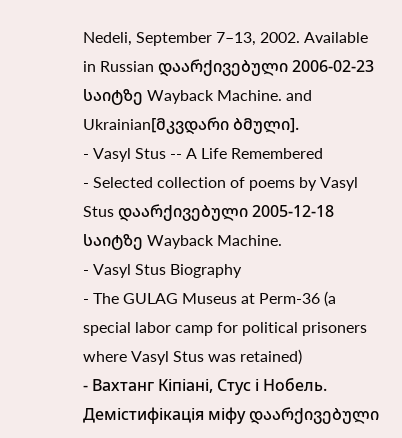Nedeli, September 7–13, 2002. Available in Russian დაარქივებული 2006-02-23 საიტზე Wayback Machine. and Ukrainian[მკვდარი ბმული].
- Vasyl Stus -- A Life Remembered
- Selected collection of poems by Vasyl Stus დაარქივებული 2005-12-18 საიტზე Wayback Machine.
- Vasyl Stus Biography
- The GULAG Museus at Perm-36 (a special labor camp for political prisoners where Vasyl Stus was retained)
- Вахтанг Кіпіані, Стус і Нобель. Демістифікація міфу დაარქივებული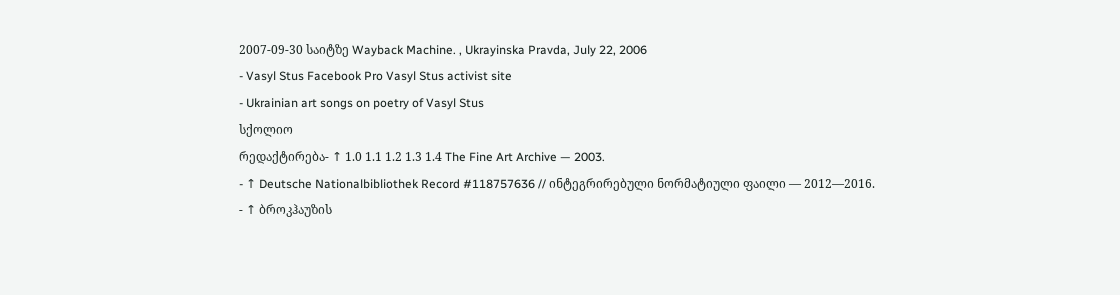2007-09-30 საიტზე Wayback Machine. , Ukrayinska Pravda, July 22, 2006
- Vasyl Stus Facebook Pro Vasyl Stus activist site
- Ukrainian art songs on poetry of Vasyl Stus
სქოლიო
რედაქტირება- ↑ 1.0 1.1 1.2 1.3 1.4 The Fine Art Archive — 2003.
- ↑ Deutsche Nationalbibliothek Record #118757636 // ინტეგრირებული ნორმატიული ფაილი — 2012—2016.
- ↑ ბროკჰაუზის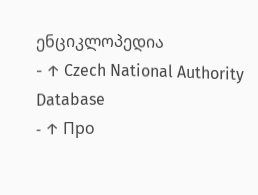ენციკლოპედია
- ↑ Czech National Authority Database
- ↑ Про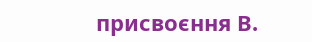присвоєння В.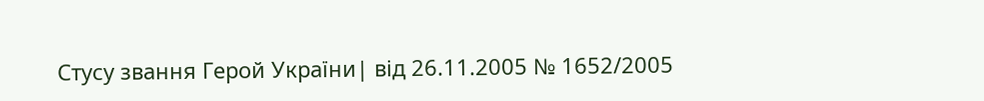Стусу звання Герой України| від 26.11.2005 № 1652/2005